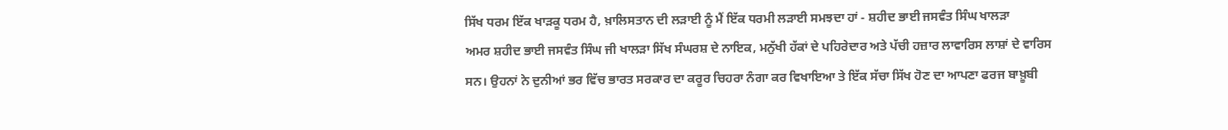ਸਿੱਖ ਧਰਮ ਇੱਕ ਖਾੜਕੂ ਧਰਮ ਹੈ, ਖ਼ਾਲਿਸਤਾਨ ਦੀ ਲੜਾਈ ਨੂੰ ਮੈਂ ਇੱਕ ਧਰਮੀ ਲੜਾਈ ਸਮਝਦਾ ਹਾਂ - ਸ਼ਹੀਦ ਭਾਈ ਜਸਵੰਤ ਸਿੰਘ ਖਾਲੜਾ
ਅਮਰ ਸ਼ਹੀਦ ਭਾਈ ਜਸਵੰਤ ਸਿੰਘ ਜੀ ਖਾਲੜਾ ਸਿੱਖ ਸੰਘਰਸ਼ ਦੇ ਨਾਇਕ, ਮਨੁੱਖੀ ਹੱਕਾਂ ਦੇ ਪਹਿਰੇਦਾਰ ਅਤੇ ਪੱਚੀ ਹਜ਼ਾਰ ਲਾਵਾਰਿਸ ਲਾਸ਼ਾਂ ਦੇ ਵਾਰਿਸ ਸਨ। ਉਹਨਾਂ ਨੇ ਦੁਨੀਆਂ ਭਰ ਵਿੱਚ ਭਾਰਤ ਸਰਕਾਰ ਦਾ ਕਰੂਰ ਚਿਹਰਾ ਨੰਗਾ ਕਰ ਵਿਖਾਇਆ ਤੇ ਇੱਕ ਸੱਚਾ ਸਿੱਖ ਹੋਣ ਦਾ ਆਪਣਾ ਫਰਜ ਬਾਖ਼ੂਬੀ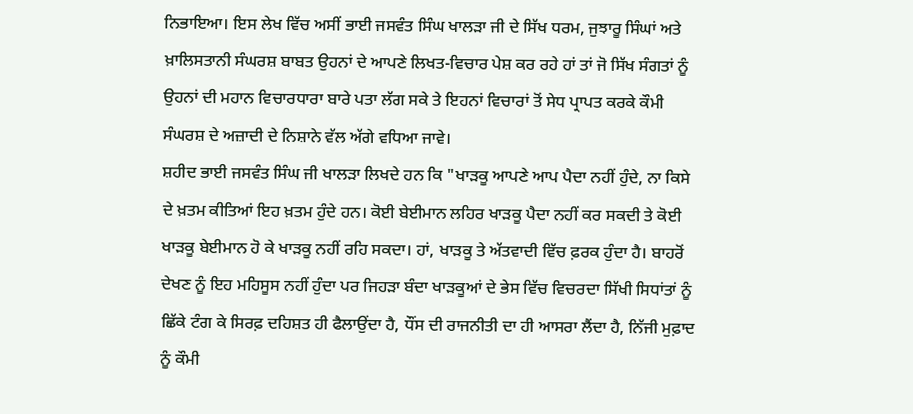ਨਿਭਾਇਆ। ਇਸ ਲੇਖ ਵਿੱਚ ਅਸੀਂ ਭਾਈ ਜਸਵੰਤ ਸਿੰਘ ਖਾਲੜਾ ਜੀ ਦੇ ਸਿੱਖ ਧਰਮ, ਜੁਝਾਰੂ ਸਿੰਘਾਂ ਅਤੇ ਖ਼ਾਲਿਸਤਾਨੀ ਸੰਘਰਸ਼ ਬਾਬਤ ਉਹਨਾਂ ਦੇ ਆਪਣੇ ਲਿਖਤ-ਵਿਚਾਰ ਪੇਸ਼ ਕਰ ਰਹੇ ਹਾਂ ਤਾਂ ਜੋ ਸਿੱਖ ਸੰਗਤਾਂ ਨੂੰ ਉਹਨਾਂ ਦੀ ਮਹਾਨ ਵਿਚਾਰਧਾਰਾ ਬਾਰੇ ਪਤਾ ਲੱਗ ਸਕੇ ਤੇ ਇਹਨਾਂ ਵਿਚਾਰਾਂ ਤੋਂ ਸੇਧ ਪ੍ਰਾਪਤ ਕਰਕੇ ਕੌਮੀ ਸੰਘਰਸ਼ ਦੇ ਅਜ਼ਾਦੀ ਦੇ ਨਿਸ਼ਾਨੇ ਵੱਲ ਅੱਗੇ ਵਧਿਆ ਜਾਵੇ।
ਸ਼ਹੀਦ ਭਾਈ ਜਸਵੰਤ ਸਿੰਘ ਜੀ ਖਾਲੜਾ ਲਿਖਦੇ ਹਨ ਕਿ "ਖਾੜਕੂ ਆਪਣੇ ਆਪ ਪੈਦਾ ਨਹੀਂ ਹੁੰਦੇ, ਨਾ ਕਿਸੇ ਦੇ ਖ਼ਤਮ ਕੀਤਿਆਂ ਇਹ ਖ਼ਤਮ ਹੁੰਦੇ ਹਨ। ਕੋਈ ਬੇਈਮਾਨ ਲਹਿਰ ਖਾੜਕੂ ਪੈਦਾ ਨਹੀਂ ਕਰ ਸਕਦੀ ਤੇ ਕੋਈ ਖਾੜਕੂ ਬੇਈਮਾਨ ਹੋ ਕੇ ਖਾੜਕੂ ਨਹੀਂ ਰਹਿ ਸਕਦਾ। ਹਾਂ, ਖਾੜਕੂ ਤੇ ਅੱਤਵਾਦੀ ਵਿੱਚ ਫ਼ਰਕ ਹੁੰਦਾ ਹੈ। ਬਾਹਰੋਂ ਦੇਖਣ ਨੂੰ ਇਹ ਮਹਿਸੂਸ ਨਹੀਂ ਹੁੰਦਾ ਪਰ ਜਿਹੜਾ ਬੰਦਾ ਖਾੜਕੂਆਂ ਦੇ ਭੇਸ ਵਿੱਚ ਵਿਚਰਦਾ ਸਿੱਖੀ ਸਿਧਾਂਤਾਂ ਨੂੰ ਛਿੱਕੇ ਟੰਗ ਕੇ ਸਿਰਫ਼ ਦਹਿਸ਼ਤ ਹੀ ਫੈਲਾਉਂਦਾ ਹੈ, ਧੌਂਸ ਦੀ ਰਾਜਨੀਤੀ ਦਾ ਹੀ ਆਸਰਾ ਲੈਂਦਾ ਹੈ, ਨਿੱਜੀ ਮੁਫ਼ਾਦ ਨੂੰ ਕੌਮੀ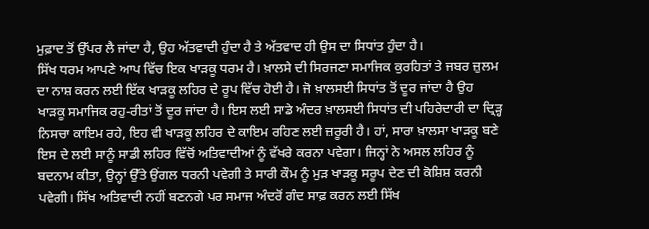ਮੁਫ਼ਾਦ ਤੋਂ ਉੱਪਰ ਲੈ ਜਾਂਦਾ ਹੈ, ਉਹ ਅੱਤਵਾਦੀ ਹੁੰਦਾ ਹੈ ਤੇ ਅੱਤਵਾਦ ਹੀ ਉਸ ਦਾ ਸਿਧਾਂਤ ਹੁੰਦਾ ਹੈ।
ਸਿੱਖ ਧਰਮ ਆਪਣੇ ਆਪ ਵਿੱਚ ਇਕ ਖਾੜਕੂ ਧਰਮ ਹੈ। ਖ਼ਾਲਸੇ ਦੀ ਸਿਰਜਣਾ ਸਮਾਜਿਕ ਕੁਰਹਿਤਾਂ ਤੇ ਜਬਰ ਜ਼ੁਲਮ ਦਾ ਨਾਸ਼ ਕਰਨ ਲਈ ਇੱਕ ਖਾੜਕੂ ਲਹਿਰ ਦੇ ਰੂਪ ਵਿੱਚ ਹੋਈ ਹੈ। ਜੋ ਖ਼ਾਲਸਈ ਸਿਧਾਂਤ ਤੋਂ ਦੂਰ ਜਾਂਦਾ ਹੈ ਉਹ ਖਾੜਕੂ ਸਮਾਜਿਕ ਰਹੁ-ਰੀਤਾਂ ਤੋਂ ਦੂਰ ਜਾਂਦਾ ਹੈ। ਇਸ ਲਈ ਸਾਡੇ ਅੰਦਰ ਖ਼ਾਲਸਈ ਸਿਧਾਂਤ ਦੀ ਪਹਿਰੇਦਾਰੀ ਦਾ ਦ੍ਰਿੜ੍ਹ ਨਿਸਚਾ ਕਾਇਮ ਰਹੇ, ਇਹ ਵੀ ਖਾੜਕੂ ਲਹਿਰ ਦੇ ਕਾਇਮ ਰਹਿਣ ਲਈ ਜ਼ਰੂਰੀ ਹੈ। ਹਾਂ, ਸਾਰਾ ਖ਼ਾਲਸਾ ਖਾੜਕੂ ਬਣੇ ਇਸ ਦੇ ਲਈ ਸਾਨੂੰ ਸਾਡੀ ਲਹਿਰ ਵਿੱਚੋਂ ਅਤਿਵਾਦੀਆਂ ਨੂੰ ਵੱਖਰੇ ਕਰਨਾ ਪਵੇਗਾ। ਜਿਨ੍ਹਾਂ ਨੇ ਅਸਲ ਲਹਿਰ ਨੂੰ ਬਦਨਾਮ ਕੀਤਾ, ਉਨ੍ਹਾਂ ਉੱਤੇ ਉਂਗਲ ਧਰਨੀ ਪਵੇਗੀ ਤੇ ਸਾਰੀ ਕੌਮ ਨੂੰ ਮੁੜ ਖਾੜਕੂ ਸਰੂਪ ਦੇਣ ਦੀ ਕੋਸ਼ਿਸ਼ ਕਰਨੀ ਪਵੇਗੀ। ਸਿੱਖ ਅਤਿਵਾਦੀ ਨਹੀਂ ਬਣਨਗੇ ਪਰ ਸਮਾਜ ਅੰਦਰੋਂ ਗੰਦ ਸਾਫ਼ ਕਰਨ ਲਈ ਸਿੱਖ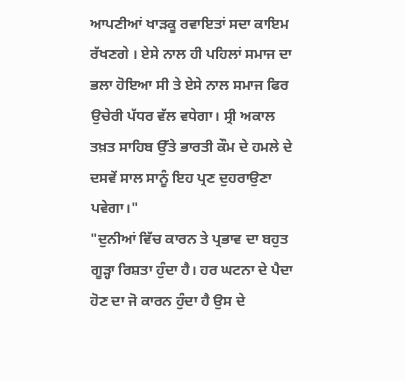ਆਪਣੀਆਂ ਖਾੜਕੂ ਰਵਾਇਤਾਂ ਸਦਾ ਕਾਇਮ ਰੱਖਣਗੇ । ਏਸੇ ਨਾਲ ਹੀ ਪਹਿਲਾਂ ਸਮਾਜ ਦਾ ਭਲਾ ਹੋਇਆ ਸੀ ਤੇ ਏਸੇ ਨਾਲ ਸਮਾਜ ਫਿਰ ਉਚੇਰੀ ਪੱਧਰ ਵੱਲ ਵਧੇਗਾ। ਸ੍ਰੀ ਅਕਾਲ ਤਖ਼ਤ ਸਾਹਿਬ ਉੱਤੇ ਭਾਰਤੀ ਕੌਮ ਦੇ ਹਮਲੇ ਦੇ ਦਸਵੇਂ ਸਾਲ ਸਾਨੂੰ ਇਹ ਪ੍ਰਣ ਦੁਹਰਾਉਣਾ ਪਵੇਗਾ।"
"ਦੁਨੀਆਂ ਵਿੱਚ ਕਾਰਨ ਤੇ ਪ੍ਰਭਾਵ ਦਾ ਬਹੁਤ ਗੂੜ੍ਹਾ ਰਿਸ਼ਤਾ ਹੁੰਦਾ ਹੈ। ਹਰ ਘਟਨਾ ਦੇ ਪੈਦਾ ਹੋਣ ਦਾ ਜੋ ਕਾਰਨ ਹੁੰਦਾ ਹੈ ਉਸ ਦੇ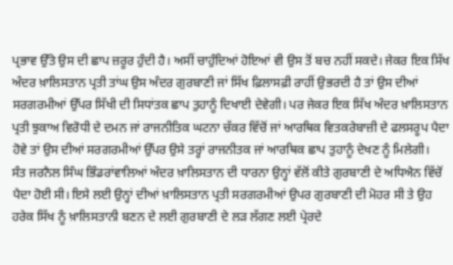ਪ੍ਰਭਾਵ ਉੱਤੇ ਉਸ ਦੀ ਛਾਪ ਜ਼ਰੂਰ ਹੁੰਦੀ ਹੈ। ਅਸੀਂ ਚਾਹੁੰਦਿਆਂ ਹੋਇਆਂ ਵੀ ਉਸ ਤੋਂ ਬਚ ਨਹੀਂ ਸਕਦੇ। ਜੇਕਰ ਇਕ ਸਿੱਖ ਅੰਦਰ ਖ਼ਾਲਿਸਤਾਨ ਪ੍ਰਤੀ ਤਾਂਘ ਉਸ ਅੰਦਰ ਗੁਰਬਾਣੀ ਜਾਂ ਸਿੱਖ ਫ਼ਿਲਾਸਫ਼ੀ ਰਾਹੀਂ ਉਭਰਦੀ ਹੈ ਤਾਂ ਉਸ ਦੀਆਂ ਸਰਗਰਮੀਆਂ ਉੱਪਰ ਸਿੱਖੀ ਦੀ ਸਿਧਾਂਤਕ ਛਾਪ ਤੁਹਾਨੂੰ ਦਿਖਾਈ ਦੇਵੇਗੀ। ਪਰ ਜੇਕਰ ਇਕ ਸਿੱਖ ਅੰਦਰ ਖ਼ਾਲਿਸਤਾਨ ਪ੍ਰਤੀ ਝੁਕਾਅ ਵਿਰੋਧੀ ਦੇ ਦਮਨ ਜਾਂ ਰਾਜਨੀਤਿਕ ਘਟਨਾ ਚੱਕਰ ਵਿੱਚੋਂ ਜਾਂ ਆਰਥਿਕ ਵਿਤਕਰੇਬਾਜ਼ੀ ਦੇ ਫਲਸਰੂਪ ਪੈਦਾ ਹੋਵੇ ਤਾਂ ਉਸ ਦੀਆਂ ਸਰਗਰਮੀਆਂ ਉੱਪਰ ਉਸੇ ਤਰ੍ਹਾਂ ਰਾਜਨੀਤਕ ਜਾਂ ਆਰਥਿਕ ਛਾਪ ਤੁਹਾਨੂੰ ਦੇਖਣ ਨੂੰ ਮਿਲੇਗੀ।
ਸੰਤ ਜਰਨੈਲ ਸਿੰਘ ਭਿੰਡਰਾਂਵਾਲਿਆਂ ਅੰਦਰ ਖ਼ਾਲਿਸਤਾਨ ਦੀ ਧਾਰਨਾ ਉਨ੍ਹਾਂ ਵੱਲੋਂ ਕੀਤੇ ਗੁਰਬਾਣੀ ਦੇ ਅਧਿਐਨ ਵਿੱਚੋਂ ਪੈਦਾ ਹੋਈ ਸੀ। ਇਸੇ ਲਈ ਉਨ੍ਹਾਂ ਦੀਆਂ ਖ਼ਾਲਿਸਤਾਨ ਪ੍ਰਤੀ ਸਰਗਰਮੀਆਂ ਉਪਰ ਗੁਰਬਾਣੀ ਦੀ ਮੋਹਰ ਸੀ ਤੇ ਉਹ ਹਰੇਕ ਸਿੱਖ ਨੂੰ ਖ਼ਾਲਿਸਤਾਨੀ ਬਣਨ ਦੇ ਲਈ ਗੁਰਬਾਣੀ ਦੇ ਲੜ ਲੱਗਣ ਲਈ ਪ੍ਰੇਰਦੇ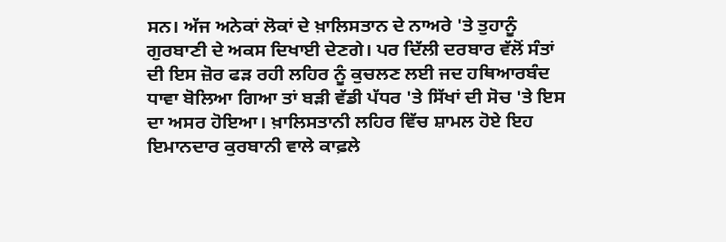ਸਨ। ਅੱਜ ਅਨੇਕਾਂ ਲੋਕਾਂ ਦੇ ਖ਼ਾਲਿਸਤਾਨ ਦੇ ਨਾਅਰੇ 'ਤੇ ਤੁਹਾਨੂੰ ਗੁਰਬਾਣੀ ਦੇ ਅਕਸ ਦਿਖਾਈ ਦੇਣਗੇ। ਪਰ ਦਿੱਲੀ ਦਰਬਾਰ ਵੱਲੋਂ ਸੰਤਾਂ ਦੀ ਇਸ ਜ਼ੋਰ ਫੜ ਰਹੀ ਲਹਿਰ ਨੂੰ ਕੁਚਲਣ ਲਈ ਜਦ ਹਥਿਆਰਬੰਦ ਧਾਵਾ ਬੋਲਿਆ ਗਿਆ ਤਾਂ ਬੜੀ ਵੱਡੀ ਪੱਧਰ 'ਤੇ ਸਿੱਖਾਂ ਦੀ ਸੋਚ 'ਤੇ ਇਸ ਦਾ ਅਸਰ ਹੋਇਆ। ਖ਼ਾਲਿਸਤਾਨੀ ਲਹਿਰ ਵਿੱਚ ਸ਼ਾਮਲ ਹੋਏ ਇਹ ਇਮਾਨਦਾਰ ਕੁਰਬਾਨੀ ਵਾਲੇ ਕਾਫ਼ਲੇ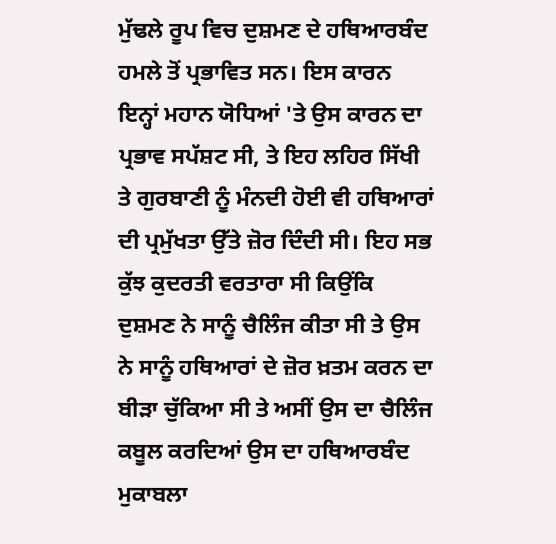ਮੁੱਢਲੇ ਰੂਪ ਵਿਚ ਦੁਸ਼ਮਣ ਦੇ ਹਥਿਆਰਬੰਦ ਹਮਲੇ ਤੋਂ ਪ੍ਰਭਾਵਿਤ ਸਨ। ਇਸ ਕਾਰਨ ਇਨ੍ਹਾਂ ਮਹਾਨ ਯੋਧਿਆਂ 'ਤੇ ਉਸ ਕਾਰਨ ਦਾ ਪ੍ਰਭਾਵ ਸਪੱਸ਼ਟ ਸੀ, ਤੇ ਇਹ ਲਹਿਰ ਸਿੱਖੀ ਤੇ ਗੁਰਬਾਣੀ ਨੂੰ ਮੰਨਦੀ ਹੋਈ ਵੀ ਹਥਿਆਰਾਂ ਦੀ ਪ੍ਰਮੁੱਖਤਾ ਉੱਤੇ ਜ਼ੋਰ ਦਿੰਦੀ ਸੀ। ਇਹ ਸਭ ਕੁੱਝ ਕੁਦਰਤੀ ਵਰਤਾਰਾ ਸੀ ਕਿਉਂਕਿ ਦੁਸ਼ਮਣ ਨੇ ਸਾਨੂੰ ਚੈਲਿੰਜ ਕੀਤਾ ਸੀ ਤੇ ਉਸ ਨੇ ਸਾਨੂੰ ਹਥਿਆਰਾਂ ਦੇ ਜ਼ੋਰ ਖ਼ਤਮ ਕਰਨ ਦਾ ਬੀੜਾ ਚੁੱਕਿਆ ਸੀ ਤੇ ਅਸੀਂ ਉਸ ਦਾ ਚੈਲਿੰਜ ਕਬੂਲ ਕਰਦਿਆਂ ਉਸ ਦਾ ਹਥਿਆਰਬੰਦ ਮੁਕਾਬਲਾ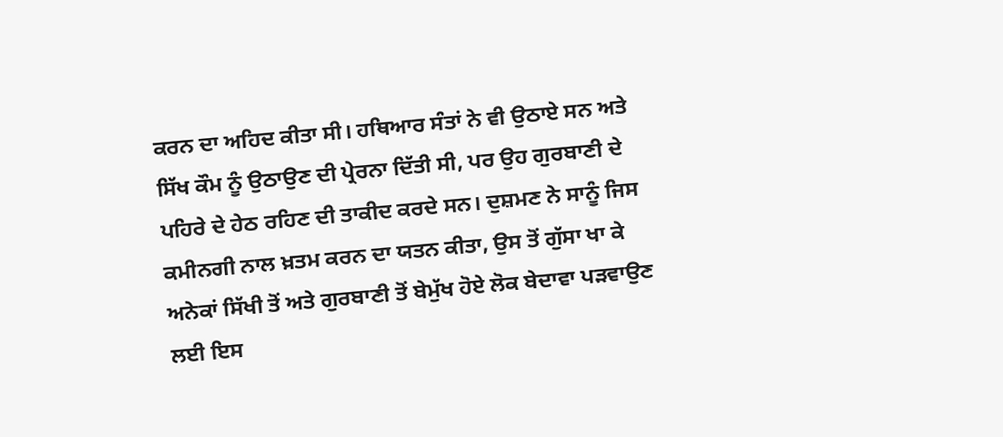ਕਰਨ ਦਾ ਅਹਿਦ ਕੀਤਾ ਸੀ। ਹਥਿਆਰ ਸੰਤਾਂ ਨੇ ਵੀ ਉਠਾਏ ਸਨ ਅਤੇ ਸਿੱਖ ਕੌਮ ਨੂੰ ਉਠਾਉਣ ਦੀ ਪ੍ਰੇਰਨਾ ਦਿੱਤੀ ਸੀ, ਪਰ ਉਹ ਗੁਰਬਾਣੀ ਦੇ ਪਹਿਰੇ ਦੇ ਹੇਠ ਰਹਿਣ ਦੀ ਤਾਕੀਦ ਕਰਦੇ ਸਨ। ਦੁਸ਼ਮਣ ਨੇ ਸਾਨੂੰ ਜਿਸ ਕਮੀਨਗੀ ਨਾਲ ਖ਼ਤਮ ਕਰਨ ਦਾ ਯਤਨ ਕੀਤਾ, ਉਸ ਤੋਂ ਗੁੱਸਾ ਖਾ ਕੇ ਅਨੇਕਾਂ ਸਿੱਖੀ ਤੋਂ ਅਤੇ ਗੁਰਬਾਣੀ ਤੋਂ ਬੇਮੁੱਖ ਹੋਏ ਲੋਕ ਬੇਦਾਵਾ ਪੜਵਾਉਣ ਲਈ ਇਸ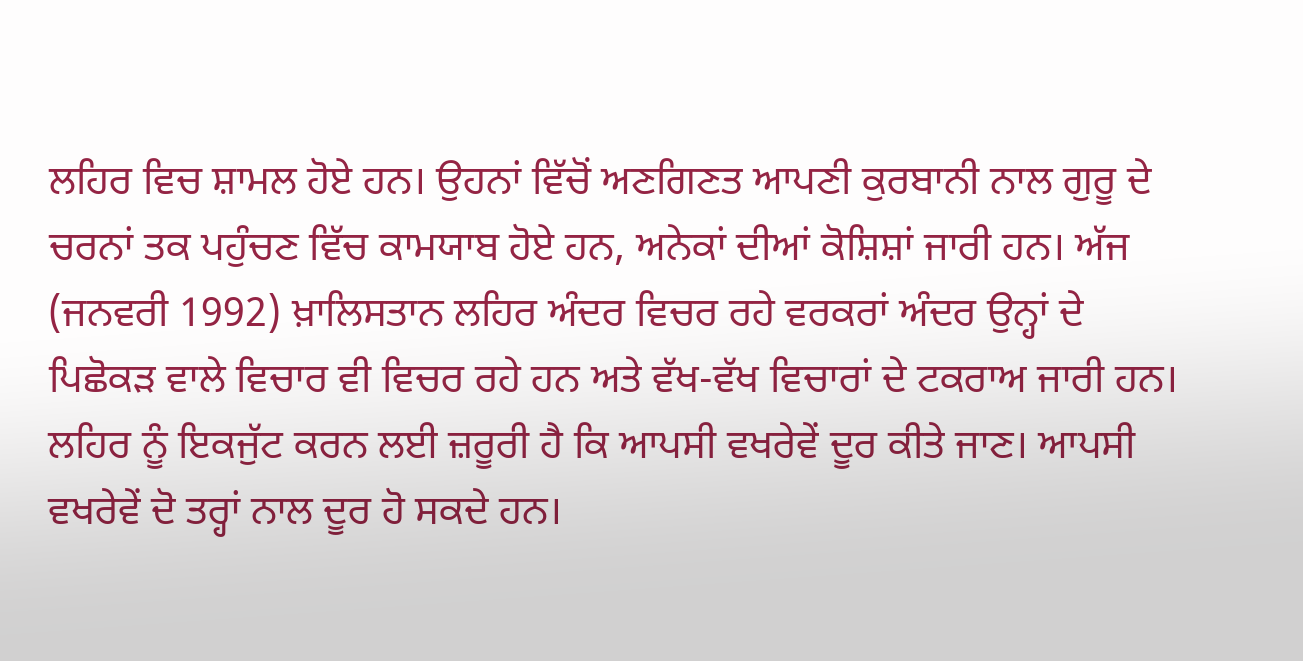ਲਹਿਰ ਵਿਚ ਸ਼ਾਮਲ ਹੋਏ ਹਨ। ਉਹਨਾਂ ਵਿੱਚੋਂ ਅਣਗਿਣਤ ਆਪਣੀ ਕੁਰਬਾਨੀ ਨਾਲ ਗੁਰੂ ਦੇ ਚਰਨਾਂ ਤਕ ਪਹੁੰਚਣ ਵਿੱਚ ਕਾਮਯਾਬ ਹੋਏ ਹਨ, ਅਨੇਕਾਂ ਦੀਆਂ ਕੋਸ਼ਿਸ਼ਾਂ ਜਾਰੀ ਹਨ। ਅੱਜ (ਜਨਵਰੀ 1992) ਖ਼ਾਲਿਸਤਾਨ ਲਹਿਰ ਅੰਦਰ ਵਿਚਰ ਰਹੇ ਵਰਕਰਾਂ ਅੰਦਰ ਉਨ੍ਹਾਂ ਦੇ ਪਿਛੋਕੜ ਵਾਲੇ ਵਿਚਾਰ ਵੀ ਵਿਚਰ ਰਹੇ ਹਨ ਅਤੇ ਵੱਖ-ਵੱਖ ਵਿਚਾਰਾਂ ਦੇ ਟਕਰਾਅ ਜਾਰੀ ਹਨ। ਲਹਿਰ ਨੂੰ ਇਕਜੁੱਟ ਕਰਨ ਲਈ ਜ਼ਰੂਰੀ ਹੈ ਕਿ ਆਪਸੀ ਵਖਰੇਵੇਂ ਦੂਰ ਕੀਤੇ ਜਾਣ। ਆਪਸੀ ਵਖਰੇਵੇਂ ਦੋ ਤਰ੍ਹਾਂ ਨਾਲ ਦੂਰ ਹੋ ਸਕਦੇ ਹਨ।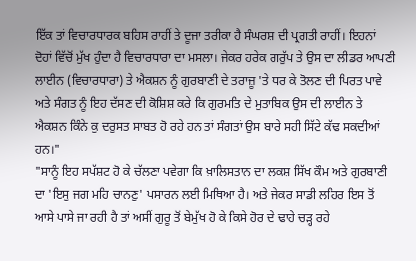ਇੱਕ ਤਾਂ ਵਿਚਾਰਧਾਰਕ ਬਹਿਸ ਰਾਹੀਂ ਤੇ ਦੂਜਾ ਤਰੀਕਾ ਹੈ ਸੰਘਰਸ਼ ਦੀ ਪ੍ਰਗਤੀ ਰਾਹੀਂ। ਇਹਨਾਂ ਦੋਹਾਂ ਵਿੱਚੋਂ ਮੁੱਖ ਹੁੰਦਾ ਹੈ ਵਿਚਾਰਧਾਰਾ ਦਾ ਮਸਲਾ। ਜੇਕਰ ਹਰੇਕ ਗਰੁੱਪ ਤੇ ਉਸ ਦਾ ਲੀਡਰ ਆਪਣੀ ਲਾਈਨ (ਵਿਚਾਰਧਾਰਾ) ਤੇ ਐਕਸ਼ਨ ਨੂੰ ਗੁਰਬਾਣੀ ਦੇ ਤਰਾਜ਼ੂ 'ਤੇ ਧਰ ਕੇ ਤੋਲਣ ਦੀ ਪਿਰਤ ਪਾਵੇ ਅਤੇ ਸੰਗਤ ਨੂੰ ਇਹ ਦੱਸਣ ਦੀ ਕੋਸ਼ਿਸ਼ ਕਰੇ ਕਿ ਗੁਰਮਤਿ ਦੇ ਮੁਤਾਬਿਕ ਉਸ ਦੀ ਲਾਈਨ ਤੇ ਐਕਸ਼ਨ ਕਿੰਨੇ ਕੁ ਦਰੁਸਤ ਸਾਬਤ ਹੋ ਰਹੇ ਹਨ ਤਾਂ ਸੰਗਤਾਂ ਉਸ ਬਾਰੇ ਸਹੀ ਸਿੱਟੇ ਕੱਢ ਸਕਦੀਆਂ ਹਨ।"
"ਸਾਨੂੰ ਇਹ ਸਪੱਸ਼ਟ ਹੋ ਕੇ ਚੱਲਣਾ ਪਵੇਗਾ ਕਿ ਖ਼ਾਲਿਸਤਾਨ ਦਾ ਲਕਸ਼ ਸਿੱਖ ਕੌਮ ਅਤੇ ਗੁਰਬਾਣੀ ਦਾ 'ਇਸੁ ਜਗ ਮਹਿ ਚਾਨਣੁ' ਪਸਾਰਨ ਲਈ ਮਿਥਿਆ ਹੈ। ਅਤੇ ਜੇਕਰ ਸਾਡੀ ਲਹਿਰ ਇਸ ਤੋਂ ਆਸੇ ਪਾਸੇ ਜਾ ਰਹੀ ਹੈ ਤਾਂ ਅਸੀਂ ਗੁਰੂ ਤੋਂ ਬੇਮੁੱਖ ਹੋ ਕੇ ਕਿਸੇ ਹੋਰ ਦੇ ਢਾਹੇ ਚੜ੍ਹ ਰਹੇ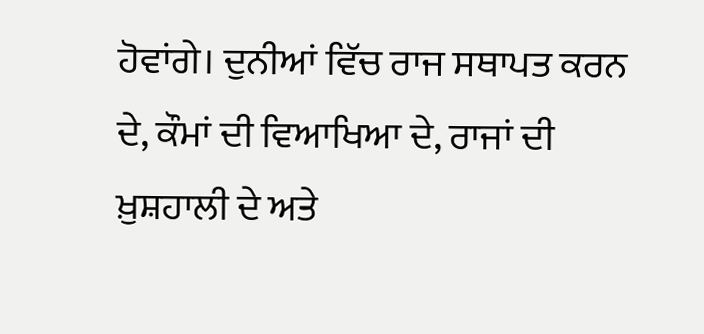ਹੋਵਾਂਗੇ। ਦੁਨੀਆਂ ਵਿੱਚ ਰਾਜ ਸਥਾਪਤ ਕਰਨ ਦੇ, ਕੌਮਾਂ ਦੀ ਵਿਆਖਿਆ ਦੇ, ਰਾਜਾਂ ਦੀ ਖ਼ੁਸ਼ਹਾਲੀ ਦੇ ਅਤੇ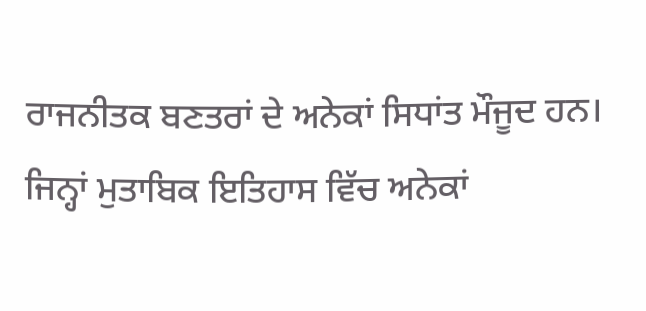ਰਾਜਨੀਤਕ ਬਣਤਰਾਂ ਦੇ ਅਨੇਕਾਂ ਸਿਧਾਂਤ ਮੌਜੂਦ ਹਨ। ਜਿਨ੍ਹਾਂ ਮੁਤਾਬਿਕ ਇਤਿਹਾਸ ਵਿੱਚ ਅਨੇਕਾਂ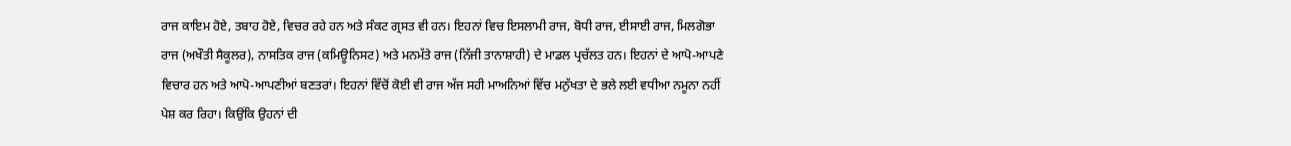ਰਾਜ ਕਾਇਮ ਹੋਏ, ਤਬਾਹ ਹੋਏ, ਵਿਚਰ ਰਹੇ ਹਨ ਅਤੇ ਸੰਕਟ ਗ੍ਰਸਤ ਵੀ ਹਨ। ਇਹਨਾਂ ਵਿਚ ਇਸਲਾਮੀ ਰਾਜ, ਬੋਧੀ ਰਾਜ, ਈਸਾਈ ਰਾਜ, ਮਿਲਗੋਭਾ ਰਾਜ (ਅਖੌਤੀ ਸੈਕੂਲਰ), ਨਾਸਤਿਕ ਰਾਜ (ਕਮਿਊਨਿਸਟ) ਅਤੇ ਮਨਮੱਤੇ ਰਾਜ (ਨਿੱਜੀ ਤਾਨਾਸ਼ਾਹੀ) ਦੇ ਮਾਡਲ ਪ੍ਰਚੱਲਤ ਹਨ। ਇਹਨਾਂ ਦੇ ਆਪੋ-ਆਪਣੇ ਵਿਚਾਰ ਹਨ ਅਤੇ ਆਪੋ-ਆਪਣੀਆਂ ਬਣਤਰਾਂ। ਇਹਨਾਂ ਵਿੱਚੋਂ ਕੋਈ ਵੀ ਰਾਜ ਅੱਜ ਸਹੀ ਮਾਅਨਿਆਂ ਵਿੱਚ ਮਨੁੱਖਤਾ ਦੇ ਭਲੇ ਲਈ ਵਧੀਆ ਨਮੂਨਾ ਨਹੀਂ ਪੇਸ਼ ਕਰ ਰਿਹਾ। ਕਿਉਂਕਿ ਉਹਨਾਂ ਦੀ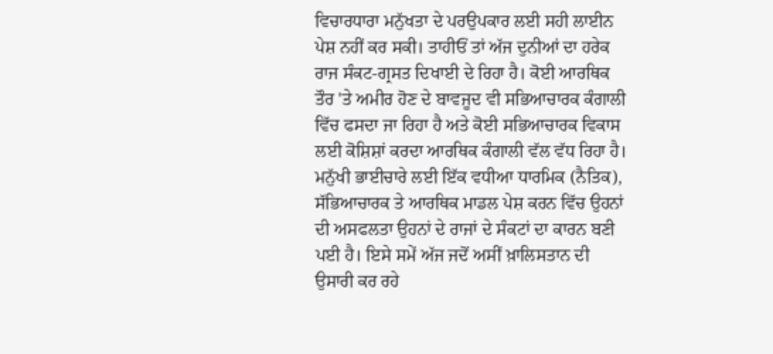ਵਿਚਾਰਧਾਰਾ ਮਨੁੱਖਤਾ ਦੇ ਪਰਉਪਕਾਰ ਲਈ ਸਹੀ ਲਾਈਨ ਪੇਸ਼ ਨਹੀਂ ਕਰ ਸਕੀ। ਤਾਹੀਓਂ ਤਾਂ ਅੱਜ ਦੁਨੀਆਂ ਦਾ ਹਰੇਕ ਰਾਜ ਸੰਕਟ-ਗ੍ਰਸਤ ਦਿਖਾਈ ਦੇ ਰਿਹਾ ਹੈ। ਕੋਈ ਆਰਥਿਕ ਤੌਰ 'ਤੇ ਅਮੀਰ ਹੋਣ ਦੇ ਬਾਵਜੂਦ ਵੀ ਸਭਿਆਚਾਰਕ ਕੰਗਾਲੀ ਵਿੱਚ ਫਸਦਾ ਜਾ ਰਿਹਾ ਹੈ ਅਤੇ ਕੋਈ ਸਭਿਆਚਾਰਕ ਵਿਕਾਸ ਲਈ ਕੋਸ਼ਿਸ਼ਾਂ ਕਰਦਾ ਆਰਥਿਕ ਕੰਗਾਲੀ ਵੱਲ ਵੱਧ ਰਿਹਾ ਹੈ। ਮਨੁੱਖੀ ਭਾਈਚਾਰੇ ਲਈ ਇੱਕ ਵਧੀਆ ਧਾਰਮਿਕ (ਨੈਤਿਕ), ਸੱਭਿਆਚਾਰਕ ਤੇ ਆਰਥਿਕ ਮਾਡਲ ਪੇਸ਼ ਕਰਨ ਵਿੱਚ ਉਹਨਾਂ ਦੀ ਅਸਫਲਤਾ ਉਹਨਾਂ ਦੇ ਰਾਜਾਂ ਦੇ ਸੰਕਟਾਂ ਦਾ ਕਾਰਨ ਬਣੀ ਪਈ ਹੈ। ਇਸੇ ਸਮੇਂ ਅੱਜ ਜਦੋਂ ਅਸੀਂ ਖ਼ਾਲਿਸਤਾਨ ਦੀ ਉਸਾਰੀ ਕਰ ਰਹੇ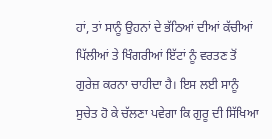ਹਾਂ, ਤਾਂ ਸਾਨੂੰ ਉਹਨਾਂ ਦੇ ਭੱਠਿਆਂ ਦੀਆਂ ਕੱਚੀਆਂ ਪਿੱਲੀਆਂ ਤੇ ਖਿੰਗਰੀਆਂ ਇੱਟਾਂ ਨੂੰ ਵਰਤਣ ਤੋਂ ਗੁਰੇਜ਼ ਕਰਨਾ ਚਾਹੀਦਾ ਹੈ। ਇਸ ਲਈ ਸਾਨੂੰ ਸੁਚੇਤ ਹੋ ਕੇ ਚੱਲਣਾ ਪਵੇਗਾ ਕਿ ਗੁਰੂ ਦੀ ਸਿੱਖਿਆ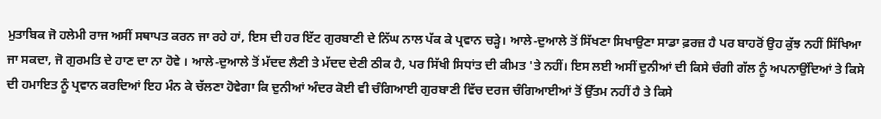ਮੁਤਾਬਿਕ ਜੋ ਹਲੇਮੀ ਰਾਜ ਅਸੀਂ ਸਥਾਪਤ ਕਰਨ ਜਾ ਰਹੇ ਹਾਂ, ਇਸ ਦੀ ਹਰ ਇੱਟ ਗੁਰਬਾਣੀ ਦੇ ਨਿੱਘ ਨਾਲ ਪੱਕ ਕੇ ਪ੍ਰਵਾਨ ਚੜ੍ਹੇ। ਆਲੇ-ਦੁਆਲੇ ਤੋਂ ਸਿੱਖਣਾ ਸਿਖਾਉਣਾ ਸਾਡਾ ਫ਼ਰਜ਼ ਹੈ ਪਰ ਬਾਹਰੋਂ ਉਹ ਕੁੱਝ ਨਹੀਂ ਸਿੱਖਿਆ ਜਾ ਸਕਦਾ, ਜੋ ਗੁਰਮਤਿ ਦੇ ਹਾਣ ਦਾ ਨਾ ਹੋਵੇ । ਆਲੇ-ਦੁਆਲੇ ਤੋਂ ਮੱਦਦ ਲੈਣੀ ਤੇ ਮੱਦਦ ਦੇਣੀ ਠੀਕ ਹੈ, ਪਰ ਸਿੱਖੀ ਸਿਧਾਂਤ ਦੀ ਕੀਮਤ 'ਤੇ ਨਹੀਂ। ਇਸ ਲਈ ਅਸੀਂ ਦੁਨੀਆਂ ਦੀ ਕਿਸੇ ਚੰਗੀ ਗੱਲ ਨੂੰ ਅਪਨਾਉਂਦਿਆਂ ਤੇ ਕਿਸੇ ਦੀ ਹਮਾਇਤ ਨੂੰ ਪ੍ਰਵਾਨ ਕਰਦਿਆਂ ਇਹ ਮੰਨ ਕੇ ਚੱਲਣਾ ਹੋਵੇਗਾ ਕਿ ਦੁਨੀਆਂ ਅੰਦਰ ਕੋਈ ਵੀ ਚੰਗਿਆਈ ਗੁਰਬਾਣੀ ਵਿੱਚ ਦਰਜ ਚੰਗਿਆਈਆਂ ਤੋਂ ਉੱਤਮ ਨਹੀਂ ਹੈ ਤੇ ਕਿਸੇ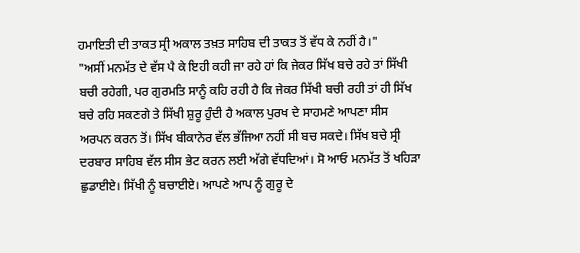ਹਮਾਇਤੀ ਦੀ ਤਾਕਤ ਸ੍ਰੀ ਅਕਾਲ ਤਖ਼ਤ ਸਾਹਿਬ ਦੀ ਤਾਕਤ ਤੋਂ ਵੱਧ ਕੇ ਨਹੀਂ ਹੈ।"
"ਅਸੀਂ ਮਨਮੱਤ ਦੇ ਵੱਸ ਪੈ ਕੇ ਇਹੀ ਕਹੀ ਜਾ ਰਹੇ ਹਾਂ ਕਿ ਜੇਕਰ ਸਿੱਖ ਬਚੇ ਰਹੇ ਤਾਂ ਸਿੱਖੀ ਬਚੀ ਰਹੇਗੀ, ਪਰ ਗੁਰਮਤਿ ਸਾਨੂੰ ਕਹਿ ਰਹੀ ਹੈ ਕਿ ਜੇਕਰ ਸਿੱਖੀ ਬਚੀ ਰਹੀ ਤਾਂ ਹੀ ਸਿੱਖ ਬਚੇ ਰਹਿ ਸਕਣਗੇ ਤੇ ਸਿੱਖੀ ਸ਼ੁਰੂ ਹੁੰਦੀ ਹੈ ਅਕਾਲ ਪੁਰਖ ਦੇ ਸਾਹਮਣੇ ਆਪਣਾ ਸੀਸ ਅਰਪਨ ਕਰਨ ਤੋਂ। ਸਿੱਖ ਬੀਕਾਨੇਰ ਵੱਲ ਭੱਜਿਆ ਨਹੀਂ ਸੀ ਬਚ ਸਕਦੇ। ਸਿੱਖ ਬਚੇ ਸ੍ਰੀ ਦਰਬਾਰ ਸਾਹਿਬ ਵੱਲ ਸੀਸ ਭੇਟ ਕਰਨ ਲਈ ਅੱਗੇ ਵੱਧਦਿਆਂ। ਸੋ ਆਓ ਮਨਮੱਤ ਤੋਂ ਖਹਿੜਾ ਛੁਡਾਈਏ। ਸਿੱਖੀ ਨੂੰ ਬਚਾਈਏ। ਆਪਣੇ ਆਪ ਨੂੰ ਗੁਰੂ ਦੇ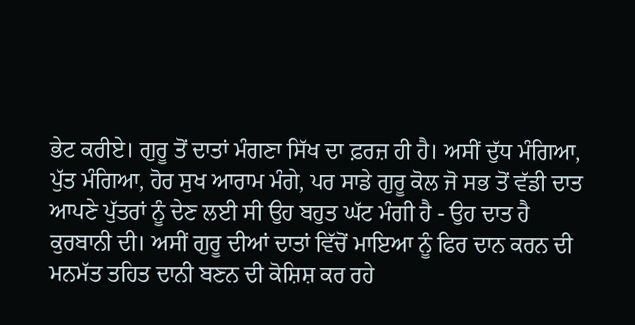ਭੇਟ ਕਰੀਏ। ਗੁਰੂ ਤੋਂ ਦਾਤਾਂ ਮੰਗਣਾ ਸਿੱਖ ਦਾ ਫ਼ਰਜ਼ ਹੀ ਹੈ। ਅਸੀਂ ਦੁੱਧ ਮੰਗਿਆ, ਪੁੱਤ ਮੰਗਿਆ, ਹੋਰ ਸੁਖ ਆਰਾਮ ਮੰਗੇ, ਪਰ ਸਾਡੇ ਗੁਰੂ ਕੋਲ ਜੋ ਸਭ ਤੋਂ ਵੱਡੀ ਦਾਤ ਆਪਣੇ ਪੁੱਤਰਾਂ ਨੂੰ ਦੇਣ ਲਈ ਸੀ ਉਹ ਬਹੁਤ ਘੱਟ ਮੰਗੀ ਹੈ - ਉਹ ਦਾਤ ਹੈ ਕੁਰਬਾਨੀ ਦੀ। ਅਸੀਂ ਗੁਰੂ ਦੀਆਂ ਦਾਤਾਂ ਵਿੱਚੋਂ ਮਾਇਆ ਨੂੰ ਫਿਰ ਦਾਨ ਕਰਨ ਦੀ ਮਨਮੱਤ ਤਹਿਤ ਦਾਨੀ ਬਣਨ ਦੀ ਕੋਸ਼ਿਸ਼ ਕਰ ਰਹੇ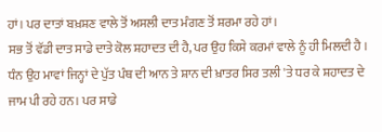ਹਾਂ। ਪਰ ਦਾਤਾਂ ਬਖ਼ਸ਼ਣ ਵਾਲੇ ਤੋਂ ਅਸਲੀ ਦਾਤ ਮੰਗਣ ਤੋਂ ਸ਼ਰਮਾ ਰਹੇ ਹਾਂ।
ਸਭ ਤੋਂ ਵੱਡੀ ਦਾਤ ਸਾਡੇ ਦਾਤੇ ਕੋਲ ਸ਼ਹਾਦਤ ਦੀ ਹੈ, ਪਰ ਉਹ ਕਿਸੇ ਕਰਮਾਂ ਵਾਲੇ ਨੂੰ ਹੀ ਮਿਲਦੀ ਹੈ । ਧੰਨ ਉਹ ਮਾਵਾਂ ਜਿਨ੍ਹਾਂ ਦੇ ਪੁੱਤ ਪੰਥ ਦੀ ਆਨ ਤੇ ਸ਼ਾਨ ਦੀ ਖ਼ਾਤਰ ਸਿਰ ਤਲੀ 'ਤੇ ਧਰ ਕੇ ਸ਼ਹਾਦਤ ਦੇ ਜਾਮ ਪੀ ਰਹੇ ਹਨ। ਪਰ ਸਾਡੇ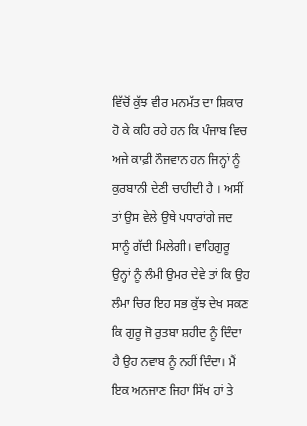ਵਿੱਚੋਂ ਕੁੱਝ ਵੀਰ ਮਨਮੱਤ ਦਾ ਸ਼ਿਕਾਰ ਹੋ ਕੇ ਕਹਿ ਰਹੇ ਹਨ ਕਿ ਪੰਜਾਬ ਵਿਚ ਅਜੇ ਕਾਫ਼ੀ ਨੌਜਵਾਨ ਹਨ ਜਿਨ੍ਹਾਂ ਨੂੰ ਕੁਰਬਾਨੀ ਦੇਣੀ ਚਾਹੀਦੀ ਹੈ । ਅਸੀਂ ਤਾਂ ਉਸ ਵੇਲੇ ਉਥੇ ਪਧਾਰਾਂਗੇ ਜਦ ਸਾਨੂੰ ਗੱਦੀ ਮਿਲੇਗੀ। ਵਾਹਿਗੁਰੂ ਉਨ੍ਹਾਂ ਨੂੰ ਲੰਮੀ ਉਮਰ ਦੇਵੇ ਤਾਂ ਕਿ ਉਹ ਲੰਮਾ ਚਿਰ ਇਹ ਸਭ ਕੁੱਝ ਦੇਖ ਸਕਣ ਕਿ ਗੁਰੂ ਜੋ ਰੁਤਬਾ ਸ਼ਹੀਦ ਨੂੰ ਦਿੰਦਾ ਹੈ ਉਹ ਨਵਾਬ ਨੂੰ ਨਹੀਂ ਦਿੰਦਾ। ਮੈਂ ਇਕ ਅਨਜਾਣ ਜਿਹਾ ਸਿੱਖ ਹਾਂ ਤੇ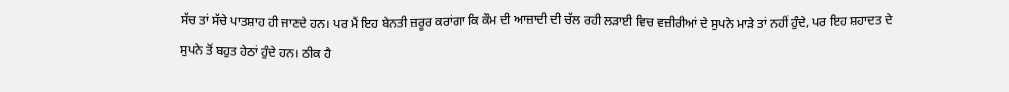ਸੱਚ ਤਾਂ ਸੱਚੇ ਪਾਤਸ਼ਾਹ ਹੀ ਜਾਣਦੇ ਹਨ। ਪਰ ਮੈਂ ਇਹ ਬੇਨਤੀ ਜ਼ਰੂਰ ਕਰਾਂਗਾ ਕਿ ਕੌਮ ਦੀ ਆਜ਼ਾਦੀ ਦੀ ਚੱਲ ਰਹੀ ਲੜਾਈ ਵਿਚ ਵਜ਼ੀਰੀਆਂ ਦੇ ਸੁਪਨੇ ਮਾੜੇ ਤਾਂ ਨਹੀਂ ਹੁੰਦੇ, ਪਰ ਇਹ ਸ਼ਹਾਦਤ ਦੇ ਸੁਪਨੇ ਤੋਂ ਬਹੁਤ ਹੇਠਾਂ ਹੁੰਦੇ ਹਨ। ਠੀਕ ਹੈ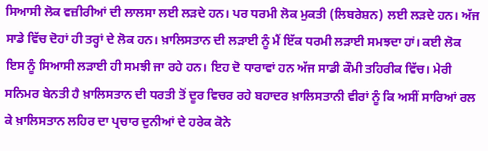ਸਿਆਸੀ ਲੋਕ ਵਜ਼ੀਰੀਆਂ ਦੀ ਲਾਲਸਾ ਲਈ ਲੜਦੇ ਹਨ। ਪਰ ਧਰਮੀ ਲੋਕ ਮੁਕਤੀ (ਲਿਬਰੇਸ਼ਨ) ਲਈ ਲੜਦੇ ਹਨ। ਅੱਜ ਸਾਡੇ ਵਿੱਚ ਦੋਹਾਂ ਹੀ ਤਰ੍ਹਾਂ ਦੇ ਲੋਕ ਹਨ। ਖ਼ਾਲਿਸਤਾਨ ਦੀ ਲੜਾਈ ਨੂੰ ਮੈਂ ਇੱਕ ਧਰਮੀ ਲੜਾਈ ਸਮਝਦਾ ਹਾਂ। ਕਈ ਲੋਕ ਇਸ ਨੂੰ ਸਿਆਸੀ ਲੜਾਈ ਹੀ ਸਮਝੀ ਜਾ ਰਹੇ ਹਨ। ਇਹ ਦੋ ਧਾਰਾਵਾਂ ਹਨ ਅੱਜ ਸਾਡੀ ਕੌਮੀ ਤਹਿਰੀਕ ਵਿੱਚ। ਮੇਰੀ ਸਨਿਮਰ ਬੇਨਤੀ ਹੈ ਖ਼ਾਲਿਸਤਾਨ ਦੀ ਧਰਤੀ ਤੋਂ ਦੂਰ ਵਿਚਰ ਰਹੇ ਬਹਾਦਰ ਖ਼ਾਲਿਸਤਾਨੀ ਵੀਰਾਂ ਨੂੰ ਕਿ ਅਸੀਂ ਸਾਰਿਆਂ ਰਲ ਕੇ ਖ਼ਾਲਿਸਤਾਨ ਲਹਿਰ ਦਾ ਪ੍ਰਚਾਰ ਦੁਨੀਆਂ ਦੇ ਹਰੇਕ ਕੋਨੇ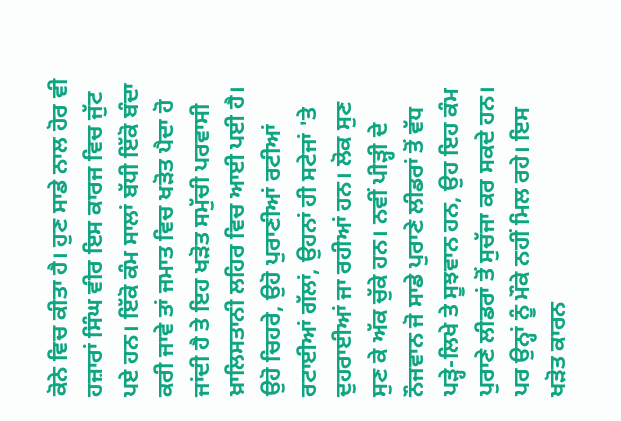ਕੋਨੇ ਵਿਚ ਕੀਤਾ ਹੈ। ਹੁਣ ਸਾਡੇ ਨਾਲ ਹੋਰ ਵੀ ਹਜ਼ਾਰਾਂ ਸਿੰਘ ਵੀਰ ਇਸ ਕਾਰਜ ਵਿਚ ਜੁੱਟ ਪਏ ਹਨ। ਇੱਕੋ ਕੰਮ ਸਾਲਾਂ ਬੱਧੀ ਇੱਕੋ ਬੰਦਾ ਕਰੀ ਜਾਵੇ ਤਾਂ ਜਮਾਤ ਵਿਚ ਖੜੋਤ ਪੈਦਾ ਹੋ ਜਾਂਦੀ ਹੈ ਤੇ ਇਹ ਖੜੋਤ ਸਮੁੱਚੀ ਪਰਵਾਸੀ ਖ਼ਾਲਿਸਤਾਨੀ ਲਹਿਰ ਵਿਚ ਆਈ ਪਈ ਹੈ। ਉਹੋ ਚਿਹਰੇ, ਉਹੋ ਪੁਰਾਣੀਆਂ ਰਟੀਆਂ ਰਟਾਈਆਂ ਗੱਲਾਂ, ਉਹਨਾਂ ਹੀ ਸਟੇਜਾਂ 'ਤੇ ਦੁਹਰਾਈਆਂ ਜਾ ਰਹੀਆਂ ਹਨ। ਲੋਕ ਸੁਣ ਸੁਣ ਕੇ ਅੱਕ ਚੁੱਕੇ ਹਨ। ਨਵੀਂ ਪੀੜ੍ਹੀ ਦੇ ਨੌਜਵਾਨ ਜੋ ਸਾਡੇ ਪੁਰਾਣੇ ਲੀਡਰਾਂ ਤੋਂ ਵੱਧ ਪੜ੍ਹੇ-ਲਿਖੇ ਤੇ ਸੂਝਵਾਨ ਹਨ, ਉਹ ਇਹ ਕੰਮ ਪੁਰਾਣੇ ਲੀਡਰਾਂ ਤੋਂ ਸੁਚੱਜਾ ਕਰ ਸਕਦੇ ਹਨ। ਪਰ ਉਨ੍ਹਾਂ ਨੂੰ ਮੌਕੇ ਨਹੀਂ ਮਿਲ ਰਹੇ। ਇਸ ਖੜੋਤ ਕਾਰਨ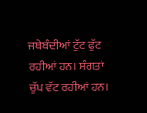ਜਥੇਬੰਦੀਆਂ ਟੁੱਟ ਫੁੱਟ ਰਹੀਆਂ ਹਨ। ਸੰਗਤਾਂ ਚੁੱਪ ਵੱਟ ਰਹੀਆਂ ਹਨ।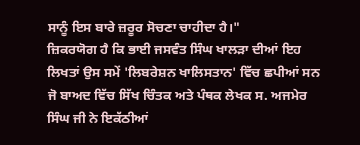ਸਾਨੂੰ ਇਸ ਬਾਰੇ ਜ਼ਰੂਰ ਸੋਚਣਾ ਚਾਹੀਦਾ ਹੈ।"
ਜ਼ਿਕਰਯੋਗ ਹੈ ਕਿ ਭਾਈ ਜਸਵੰਤ ਸਿੰਘ ਖਾਲੜਾ ਦੀਆਂ ਇਹ ਲਿਖਤਾਂ ਉਸ ਸਮੇਂ 'ਲਿਬਰੇਸ਼ਨ ਖਾਲਿਸਤਾਨ' ਵਿੱਚ ਛਪੀਆਂ ਸਨ ਜੋ ਬਾਅਦ ਵਿੱਚ ਸਿੱਖ ਚਿੰਤਕ ਅਤੇ ਪੰਥਕ ਲੇਖਕ ਸ. ਅਜਮੇਰ ਸਿੰਘ ਜੀ ਨੇ ਇਕੱਠੀਆਂ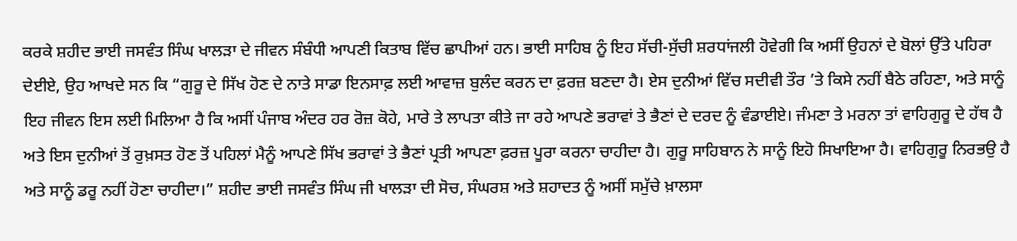ਕਰਕੇ ਸ਼ਹੀਦ ਭਾਈ ਜਸਵੰਤ ਸਿੰਘ ਖਾਲੜਾ ਦੇ ਜੀਵਨ ਸੰਬੰਧੀ ਆਪਣੀ ਕਿਤਾਬ ਵਿੱਚ ਛਾਪੀਆਂ ਹਨ। ਭਾਈ ਸਾਹਿਬ ਨੂੰ ਇਹ ਸੱਚੀ-ਸੁੱਚੀ ਸ਼ਰਧਾਂਜਲੀ ਹੋਵੇਗੀ ਕਿ ਅਸੀਂ ਉਹਨਾਂ ਦੇ ਬੋਲਾਂ ਉੱਤੇ ਪਹਿਰਾ ਦੇਈਏ, ਉਹ ਆਖਦੇ ਸਨ ਕਿ “ਗੁਰੂ ਦੇ ਸਿੱਖ ਹੋਣ ਦੇ ਨਾਤੇ ਸਾਡਾ ਇਨਸਾਫ਼ ਲਈ ਆਵਾਜ਼ ਬੁਲੰਦ ਕਰਨ ਦਾ ਫ਼ਰਜ਼ ਬਣਦਾ ਹੈ। ਏਸ ਦੁਨੀਆਂ ਵਿੱਚ ਸਦੀਵੀ ਤੌਰ ’ਤੇ ਕਿਸੇ ਨਹੀਂ ਬੈਠੇ ਰਹਿਣਾ, ਅਤੇ ਸਾਨੂੰ ਇਹ ਜੀਵਨ ਇਸ ਲਈ ਮਿਲਿਆ ਹੈ ਕਿ ਅਸੀਂ ਪੰਜਾਬ ਅੰਦਰ ਹਰ ਰੋਜ਼ ਕੋਹੇ, ਮਾਰੇ ਤੇ ਲਾਪਤਾ ਕੀਤੇ ਜਾ ਰਹੇ ਆਪਣੇ ਭਰਾਵਾਂ ਤੇ ਭੈਣਾਂ ਦੇ ਦਰਦ ਨੂੰ ਵੰਡਾਈਏ। ਜੰਮਣਾ ਤੇ ਮਰਨਾ ਤਾਂ ਵਾਹਿਗੁਰੂ ਦੇ ਹੱਥ ਹੈ ਅਤੇ ਇਸ ਦੁਨੀਆਂ ਤੋਂ ਰੁਖ਼ਸਤ ਹੋਣ ਤੋਂ ਪਹਿਲਾਂ ਮੈਨੂੰ ਆਪਣੇ ਸਿੱਖ ਭਰਾਵਾਂ ਤੇ ਭੈਣਾਂ ਪ੍ਰਤੀ ਆਪਣਾ ਫ਼ਰਜ਼ ਪੂਰਾ ਕਰਨਾ ਚਾਹੀਦਾ ਹੈ। ਗੁਰੂ ਸਾਹਿਬਾਨ ਨੇ ਸਾਨੂੰ ਇਹੋ ਸਿਖਾਇਆ ਹੈ। ਵਾਹਿਗੁਰੂ ਨਿਰਭਉ ਹੈ ਅਤੇ ਸਾਨੂੰ ਡਰੂ ਨਹੀਂ ਹੋਣਾ ਚਾਹੀਦਾ।” ਸ਼ਹੀਦ ਭਾਈ ਜਸਵੰਤ ਸਿੰਘ ਜੀ ਖਾਲੜਾ ਦੀ ਸੋਚ, ਸੰਘਰਸ਼ ਅਤੇ ਸ਼ਹਾਦਤ ਨੂੰ ਅਸੀਂ ਸਮੁੱਚੇ ਖ਼ਾਲਸਾ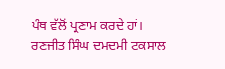ਪੰਥ ਵੱਲੋਂ ਪ੍ਰਣਾਮ ਕਰਦੇ ਹਾਂ।
ਰਣਜੀਤ ਸਿੰਘ ਦਮਦਮੀ ਟਕਸਾਲ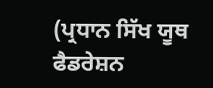(ਪ੍ਰਧਾਨ ਸਿੱਖ ਯੂਥ ਫੈਡਰੇਸ਼ਨ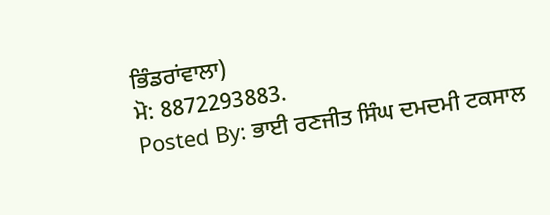ਭਿੰਡਰਾਂਵਾਲਾ)
ਮੋ: 8872293883.
Posted By: ਭਾਈ ਰਣਜੀਤ ਸਿੰਘ ਦਮਦਮੀ ਟਕਸਾਲ